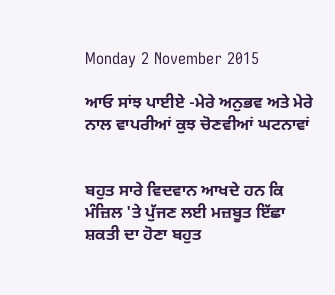Monday 2 November 2015

ਆਓ ਸਾਂਝ ਪਾਈਏ -ਮੇਰੇ ਅਨੁਭਵ ਅਤੇ ਮੇਰੇ ਨਾਲ ਵਾਪਰੀਆਂ ਕੁਝ ਚੋਣਵੀਆਂ ਘਟਨਾਵਾਂ


ਬਹੁਤ ਸਾਰੇ ਵਿਦਵਾਨ ਆਖਦੇ ਹਨ ਕਿ ਮੰਜ਼ਿਲ 'ਤੇ ਪੁੱਜਣ ਲਈ ਮਜ਼ਬੂਤ ਇੱਛਾ ਸ਼ਕਤੀ ਦਾ ਹੋਣਾ ਬਹੁਤ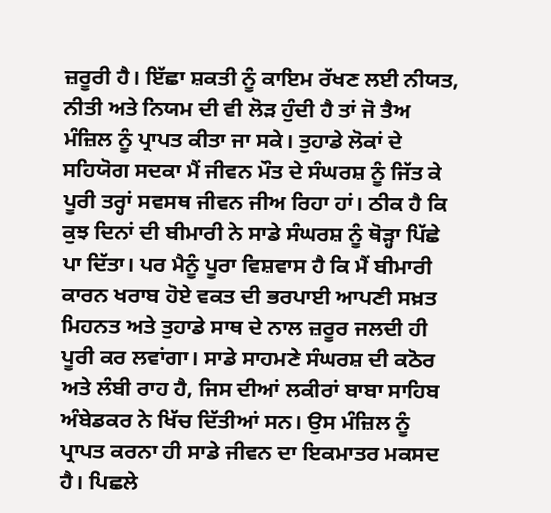ਜ਼ਰੂਰੀ ਹੈ। ਇੱਛਾ ਸ਼ਕਤੀ ਨੂੰ ਕਾਇਮ ਰੱਖਣ ਲਈ ਨੀਯਤ, ਨੀਤੀ ਅਤੇ ਨਿਯਮ ਦੀ ਵੀ ਲੋੜ ਹੁੰਦੀ ਹੈ ਤਾਂ ਜੋ ਤੈਅ ਮੰਜ਼ਿਲ ਨੂੰ ਪ੍ਰਾਪਤ ਕੀਤਾ ਜਾ ਸਕੇ। ਤੁਹਾਡੇ ਲੋਕਾਂ ਦੇ ਸਹਿਯੋਗ ਸਦਕਾ ਮੈਂ ਜੀਵਨ ਮੌਤ ਦੇ ਸੰਘਰਸ਼ ਨੂੰ ਜਿੱਤ ਕੇ ਪੂਰੀ ਤਰ੍ਹਾਂ ਸਵਸਥ ਜੀਵਨ ਜੀਅ ਰਿਹਾ ਹਾਂ। ਠੀਕ ਹੈ ਕਿ ਕੁਝ ਦਿਨਾਂ ਦੀ ਬੀਮਾਰੀ ਨੇ ਸਾਡੇ ਸੰਘਰਸ਼ ਨੂੰ ਥੋੜ੍ਹਾ ਪਿੱਛੇ ਪਾ ਦਿੱਤਾ। ਪਰ ਮੈਨੂੰ ਪੂਰਾ ਵਿਸ਼ਵਾਸ ਹੈ ਕਿ ਮੈਂ ਬੀਮਾਰੀ ਕਾਰਨ ਖਰਾਬ ਹੋਏ ਵਕਤ ਦੀ ਭਰਪਾਈ ਆਪਣੀ ਸਖ਼ਤ ਮਿਹਨਤ ਅਤੇ ਤੁਹਾਡੇ ਸਾਥ ਦੇ ਨਾਲ ਜ਼ਰੂਰ ਜਲਦੀ ਹੀ ਪੂਰੀ ਕਰ ਲਵਾਂਗਾ। ਸਾਡੇ ਸਾਹਮਣੇ ਸੰਘਰਸ਼ ਦੀ ਕਠੋਰ ਅਤੇ ਲੰਬੀ ਰਾਹ ਹੈ, ਜਿਸ ਦੀਆਂ ਲਕੀਰਾਂ ਬਾਬਾ ਸਾਹਿਬ ਅੰਬੇਡਕਰ ਨੇ ਖਿੱਚ ਦਿੱਤੀਆਂ ਸਨ। ਉਸ ਮੰਜ਼ਿਲ ਨੂੰ ਪ੍ਰਾਪਤ ਕਰਨਾ ਹੀ ਸਾਡੇ ਜੀਵਨ ਦਾ ਇਕਮਾਤਰ ਮਕਸਦ ਹੈ। ਪਿਛਲੇ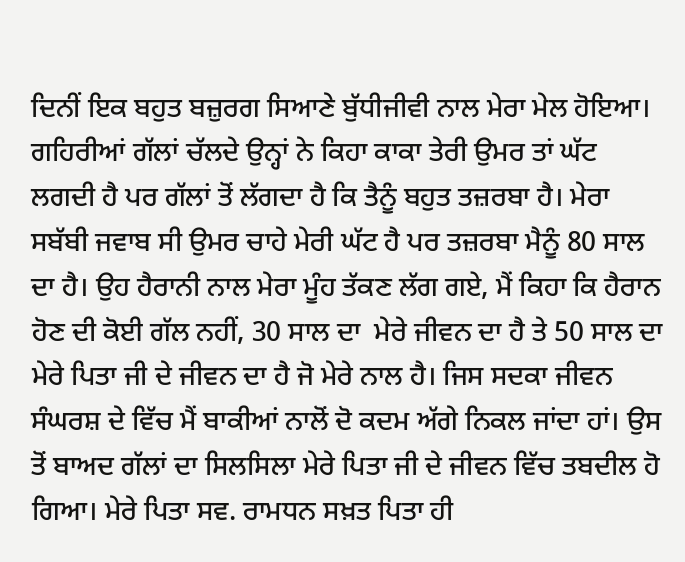ਦਿਨੀਂ ਇਕ ਬਹੁਤ ਬਜ਼ੁਰਗ ਸਿਆਣੇ ਬੁੱਧੀਜੀਵੀ ਨਾਲ ਮੇਰਾ ਮੇਲ ਹੋਇਆ। ਗਹਿਰੀਆਂ ਗੱਲਾਂ ਚੱਲਦੇ ਉਨ੍ਹਾਂ ਨੇ ਕਿਹਾ ਕਾਕਾ ਤੇਰੀ ਉਮਰ ਤਾਂ ਘੱਟ ਲਗਦੀ ਹੈ ਪਰ ਗੱਲਾਂ ਤੋਂ ਲੱਗਦਾ ਹੈ ਕਿ ਤੈਨੂੰ ਬਹੁਤ ਤਜ਼ਰਬਾ ਹੈ। ਮੇਰਾ ਸਬੱਬੀ ਜਵਾਬ ਸੀ ਉਮਰ ਚਾਹੇ ਮੇਰੀ ਘੱਟ ਹੈ ਪਰ ਤਜ਼ਰਬਾ ਮੈਨੂੰ 80 ਸਾਲ ਦਾ ਹੈ। ਉਹ ਹੈਰਾਨੀ ਨਾਲ ਮੇਰਾ ਮੂੰਹ ਤੱਕਣ ਲੱਗ ਗਏ, ਮੈਂ ਕਿਹਾ ਕਿ ਹੈਰਾਨ ਹੋਣ ਦੀ ਕੋਈ ਗੱਲ ਨਹੀਂ, 30 ਸਾਲ ਦਾ  ਮੇਰੇ ਜੀਵਨ ਦਾ ਹੈ ਤੇ 50 ਸਾਲ ਦਾ ਮੇਰੇ ਪਿਤਾ ਜੀ ਦੇ ਜੀਵਨ ਦਾ ਹੈ ਜੋ ਮੇਰੇ ਨਾਲ ਹੈ। ਜਿਸ ਸਦਕਾ ਜੀਵਨ ਸੰਘਰਸ਼ ਦੇ ਵਿੱਚ ਮੈਂ ਬਾਕੀਆਂ ਨਾਲੋਂ ਦੋ ਕਦਮ ਅੱਗੇ ਨਿਕਲ ਜਾਂਦਾ ਹਾਂ। ਉਸ ਤੋਂ ਬਾਅਦ ਗੱਲਾਂ ਦਾ ਸਿਲਸਿਲਾ ਮੇਰੇ ਪਿਤਾ ਜੀ ਦੇ ਜੀਵਨ ਵਿੱਚ ਤਬਦੀਲ ਹੋ ਗਿਆ। ਮੇਰੇ ਪਿਤਾ ਸਵ. ਰਾਮਧਨ ਸਖ਼ਤ ਪਿਤਾ ਹੀ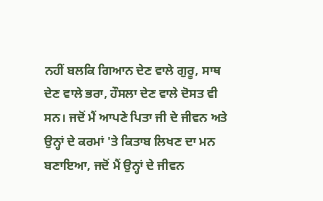ਨਹੀਂ ਬਲਕਿ ਗਿਆਨ ਦੇਣ ਵਾਲੇ ਗੁਰੂ, ਸਾਥ ਦੇਣ ਵਾਲੇ ਭਰਾ, ਹੌਸਲਾ ਦੇਣ ਵਾਲੇ ਦੋਸਤ ਵੀ ਸਨ। ਜਦੋਂ ਮੈਂ ਆਪਣੇ ਪਿਤਾ ਜੀ ਦੇ ਜੀਵਨ ਅਤੇ ਉਨ੍ਹਾਂ ਦੇ ਕਰਮਾਂ 'ਤੇ ਕਿਤਾਬ ਲਿਖਣ ਦਾ ਮਨ ਬਣਾਇਆ, ਜਦੋਂ ਮੈਂ ਉਨ੍ਹਾਂ ਦੇ ਜੀਵਨ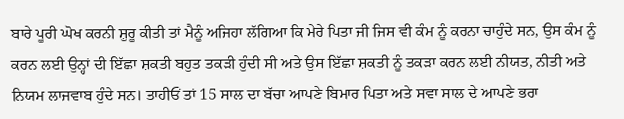ਬਾਰੇ ਪੂਰੀ ਘੋਖ ਕਰਨੀ ਸ਼ੁਰੂ ਕੀਤੀ ਤਾਂ ਮੈਨੂੰ ਅਜਿਹਾ ਲੱਗਿਆ ਕਿ ਮੇਰੇ ਪਿਤਾ ਜੀ ਜਿਸ ਵੀ ਕੰਮ ਨੂੰ ਕਰਨਾ ਚਾਹੁੰਦੇ ਸਨ, ਉਸ ਕੰਮ ਨੂੰ ਕਰਨ ਲਈ ਉਨ੍ਹਾਂ ਦੀ ਇੱਛਾ ਸ਼ਕਤੀ ਬਹੁਤ ਤਕੜੀ ਹੁੰਦੀ ਸੀ ਅਤੇ ਉਸ ਇੱਛਾ ਸ਼ਕਤੀ ਨੂੰ ਤਕੜਾ ਕਰਨ ਲਈ ਨੀਯਤ, ਨੀਤੀ ਅਤੇ ਨਿਯਮ ਲਾਜਵਾਬ ਹੁੰਦੇ ਸਨ। ਤਾਹੀਓਂ ਤਾਂ 15 ਸਾਲ ਦਾ ਬੱਚਾ ਆਪਣੇ ਬਿਮਾਰ ਪਿਤਾ ਅਤੇ ਸਵਾ ਸਾਲ ਦੇ ਆਪਣੇ ਭਰਾ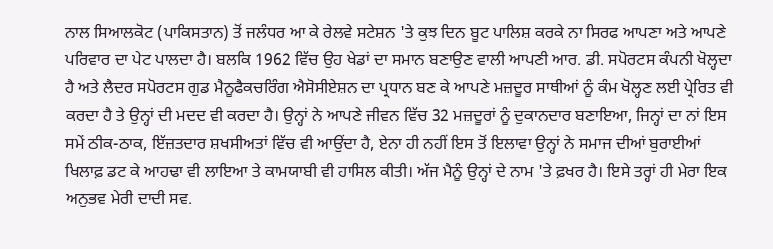ਨਾਲ ਸਿਆਲਕੋਟ (ਪਾਕਿਸਤਾਨ) ਤੋਂ ਜਲੰਧਰ ਆ ਕੇ ਰੇਲਵੇ ਸਟੇਸ਼ਨ 'ਤੇ ਕੁਝ ਦਿਨ ਬੂਟ ਪਾਲਿਸ਼ ਕਰਕੇ ਨਾ ਸਿਰਫ ਆਪਣਾ ਅਤੇ ਆਪਣੇ ਪਰਿਵਾਰ ਦਾ ਪੇਟ ਪਾਲਦਾ ਹੈ। ਬਲਕਿ 1962 ਵਿੱਚ ਉਹ ਖੇਡਾਂ ਦਾ ਸਮਾਨ ਬਣਾਉਣ ਵਾਲੀ ਆਪਣੀ ਆਰ. ਡੀ. ਸਪੋਰਟਸ ਕੰਪਨੀ ਖੋਲ੍ਹਦਾ ਹੈ ਅਤੇ ਲੈਦਰ ਸਪੋਰਟਸ ਗੁਡ ਮੈਨੂਫੈਕਚਰਿੰਗ ਐਸੋਸੀਏਸ਼ਨ ਦਾ ਪ੍ਰਧਾਨ ਬਣ ਕੇ ਆਪਣੇ ਮਜ਼ਦੂਰ ਸਾਥੀਆਂ ਨੂੰ ਕੰਮ ਖੋਲ੍ਹਣ ਲਈ ਪ੍ਰੇਰਿਤ ਵੀ ਕਰਦਾ ਹੈ ਤੇ ਉਨ੍ਹਾਂ ਦੀ ਮਦਦ ਵੀ ਕਰਦਾ ਹੈ। ਉਨ੍ਹਾਂ ਨੇ ਆਪਣੇ ਜੀਵਨ ਵਿੱਚ 32 ਮਜ਼ਦੂਰਾਂ ਨੂੰ ਦੁਕਾਨਦਾਰ ਬਣਾਇਆ, ਜਿਨ੍ਹਾਂ ਦਾ ਨਾਂ ਇਸ ਸਮੇਂ ਠੀਕ-ਠਾਕ, ਇੱਜ਼ਤਦਾਰ ਸ਼ਖਸੀਅਤਾਂ ਵਿੱਚ ਵੀ ਆਉਂਦਾ ਹੈ, ਏਨਾ ਹੀ ਨਹੀਂ ਇਸ ਤੋਂ ਇਲਾਵਾ ਉਨ੍ਹਾਂ ਨੇ ਸਮਾਜ ਦੀਆਂ ਬੁਰਾਈਆਂ ਖਿਲਾਫ਼ ਡਟ ਕੇ ਆਹਢਾ ਵੀ ਲਾਇਆ ਤੇ ਕਾਮਯਾਬੀ ਵੀ ਹਾਸਿਲ ਕੀਤੀ। ਅੱਜ ਮੈਨੂੰ ਉਨ੍ਹਾਂ ਦੇ ਨਾਮ 'ਤੇ ਫ਼ਖਰ ਹੈ। ਇਸੇ ਤਰ੍ਹਾਂ ਹੀ ਮੇਰਾ ਇਕ ਅਨੁਭਵ ਮੇਰੀ ਦਾਦੀ ਸਵ.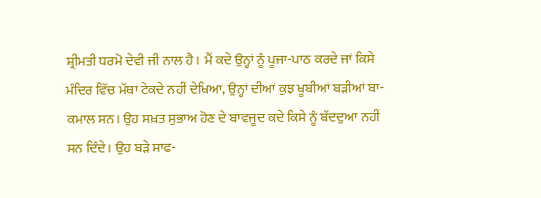ਸ਼੍ਰੀਮਤੀ ਧਰਮੋ ਦੇਵੀ ਜੀ ਨਾਲ ਹੈ। ਮੈਂ ਕਦੇ ਉਨ੍ਹਾਂ ਨੂੰ ਪੂਜਾ-ਪਾਠ ਕਰਦੇ ਜਾਂ ਕਿਸੇ ਮੰਦਿਰ ਵਿੱਚ ਮੱਥਾ ਟੇਕਦੇ ਨਹੀਂ ਦੇਖਿਆ, ਉਨ੍ਹਾਂ ਦੀਆਂ ਕੁਝ ਖੂਬੀਆਂ ਬੜੀਆਂ ਬਾ-ਕਮਾਲ ਸਨ। ਉਹ ਸਖ਼ਤ ਸੁਭਾਅ ਹੋਣ ਦੇ ਬਾਵਜੂਦ ਕਦੇ ਕਿਸੇ ਨੂੰ ਬੱਦਦੁਆ ਨਹੀਂ ਸਨ ਦਿੰਦੇ। ਉਹ ਬੜੇ ਸਾਫ-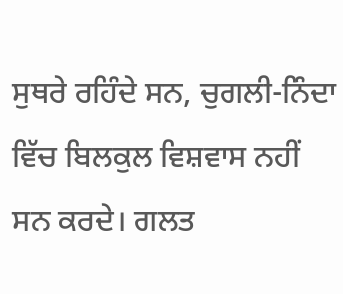ਸੁਥਰੇ ਰਹਿੰਦੇ ਸਨ, ਚੁਗਲੀ-ਨਿੰਦਾ ਵਿੱਚ ਬਿਲਕੁਲ ਵਿਸ਼ਵਾਸ ਨਹੀਂ ਸਨ ਕਰਦੇ। ਗਲਤ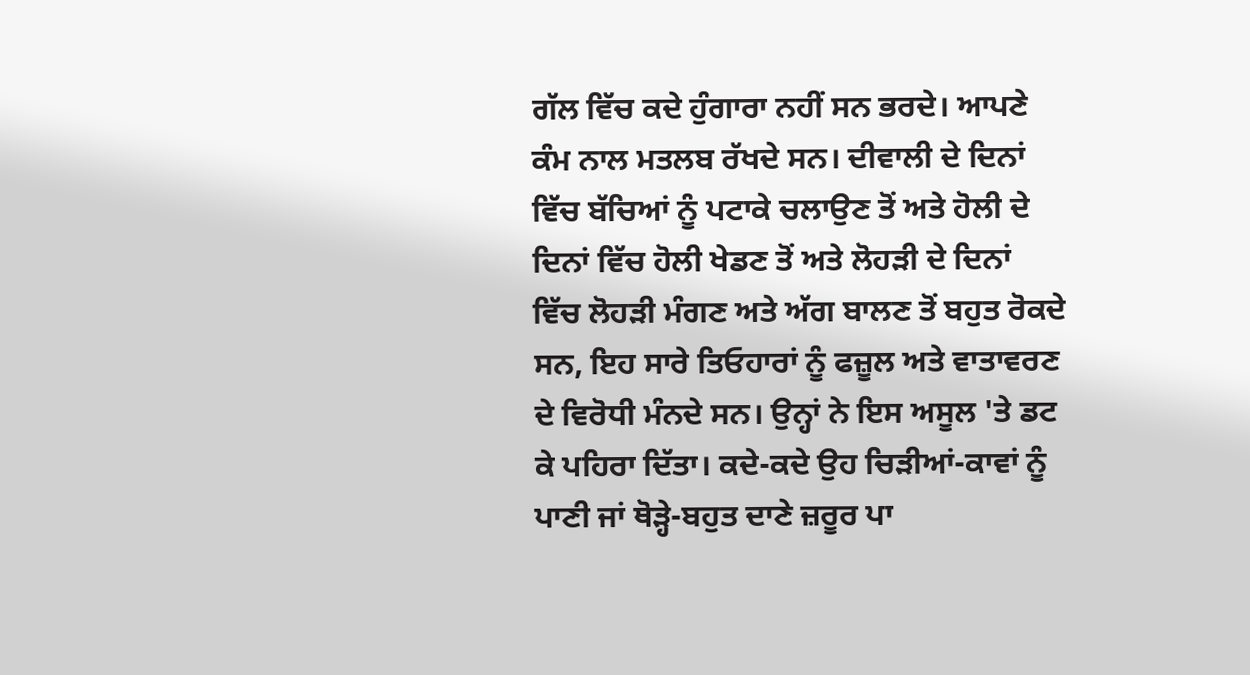ਗੱਲ ਵਿੱਚ ਕਦੇ ਹੁੰਗਾਰਾ ਨਹੀਂ ਸਨ ਭਰਦੇ। ਆਪਣੇ ਕੰਮ ਨਾਲ ਮਤਲਬ ਰੱਖਦੇ ਸਨ। ਦੀਵਾਲੀ ਦੇ ਦਿਨਾਂ ਵਿੱਚ ਬੱਚਿਆਂ ਨੂੰ ਪਟਾਕੇ ਚਲਾਉਣ ਤੋਂ ਅਤੇ ਹੋਲੀ ਦੇ ਦਿਨਾਂ ਵਿੱਚ ਹੋਲੀ ਖੇਡਣ ਤੋਂ ਅਤੇ ਲੋਹੜੀ ਦੇ ਦਿਨਾਂ ਵਿੱਚ ਲੋਹੜੀ ਮੰਗਣ ਅਤੇ ਅੱਗ ਬਾਲਣ ਤੋਂ ਬਹੁਤ ਰੋਕਦੇ ਸਨ, ਇਹ ਸਾਰੇ ਤਿਓਹਾਰਾਂ ਨੂੰ ਫਜ਼ੂਲ ਅਤੇ ਵਾਤਾਵਰਣ ਦੇ ਵਿਰੋਧੀ ਮੰਨਦੇ ਸਨ। ਉਨ੍ਹਾਂ ਨੇ ਇਸ ਅਸੂਲ 'ਤੇ ਡਟ ਕੇ ਪਹਿਰਾ ਦਿੱਤਾ। ਕਦੇ-ਕਦੇ ਉਹ ਚਿੜੀਆਂ-ਕਾਵਾਂ ਨੂੰ ਪਾਣੀ ਜਾਂ ਥੋੜ੍ਹੇ-ਬਹੁਤ ਦਾਣੇ ਜ਼ਰੂਰ ਪਾ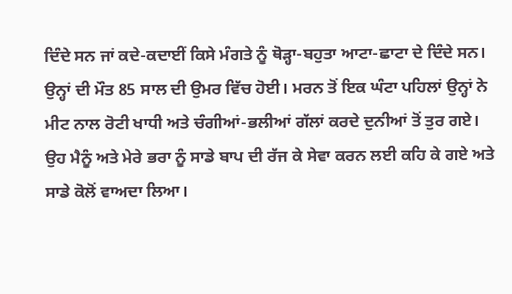ਦਿੰਦੇ ਸਨ ਜਾਂ ਕਦੇ-ਕਦਾਈਂ ਕਿਸੇ ਮੰਗਤੇ ਨੂੰ ਥੋੜ੍ਹਾ-ਬਹੁਤਾ ਆਟਾ-ਛਾਟਾ ਦੇ ਦਿੰਦੇ ਸਨ। ਉਨ੍ਹਾਂ ਦੀ ਮੌਤ 85 ਸਾਲ ਦੀ ਉਮਰ ਵਿੱਚ ਹੋਈ। ਮਰਨ ਤੋਂ ਇਕ ਘੰਟਾ ਪਹਿਲਾਂ ਉਨ੍ਹਾਂ ਨੇ ਮੀਟ ਨਾਲ ਰੋਟੀ ਖਾਧੀ ਅਤੇ ਚੰਗੀਆਂ-ਭਲੀਆਂ ਗੱਲਾਂ ਕਰਦੇ ਦੁਨੀਆਂ ਤੋਂ ਤੁਰ ਗਏ। ਉਹ ਮੈਨੂੰ ਅਤੇ ਮੇਰੇ ਭਰਾ ਨੂੰ ਸਾਡੇ ਬਾਪ ਦੀ ਰੱਜ ਕੇ ਸੇਵਾ ਕਰਨ ਲਈ ਕਹਿ ਕੇ ਗਏ ਅਤੇ ਸਾਡੇ ਕੋਲੋਂ ਵਾਅਦਾ ਲਿਆ।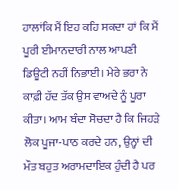ਹਾਲਾਂਕਿ ਮੈਂ ਇਹ ਕਹਿ ਸਕਦਾ ਹਾਂ ਕਿ ਮੈਂ ਪੂਰੀ ਈਮਾਨਦਾਰੀ ਨਾਲ ਆਪਣੀ ਡਿਊਟੀ ਨਹੀਂ ਨਿਭਾਈ। ਮੇਰੇ ਭਰਾ ਨੇ ਕਾਫ਼ੀ ਹੱਦ ਤੱਕ ਉਸ ਵਾਅਦੇ ਨੂੰ ਪੂਰਾ ਕੀਤਾ। ਆਮ ਬੰਦਾ ਸੋਚਦਾ ਹੈ ਕਿ ਜਿਹੜੇ ਲੋਕ ਪੂਜਾ-ਪਾਠ ਕਰਦੇ ਹਨ, ਉਨ੍ਹਾਂ ਦੀ ਮੌਤ ਬਹੁਤ ਅਰਾਮਦਾਇਕ ਹੁੰਦੀ ਹੈ ਪਰ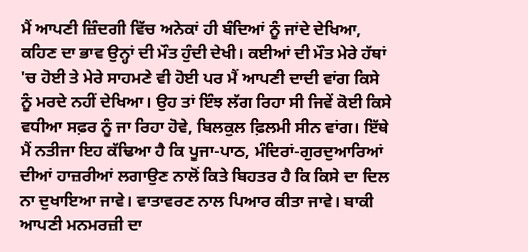ਮੈਂ ਆਪਣੀ ਜ਼ਿੰਦਗੀ ਵਿੱਚ ਅਨੇਕਾਂ ਹੀ ਬੰਦਿਆਂ ਨੂੰ ਜਾਂਦੇ ਦੇਖਿਆ, ਕਹਿਣ ਦਾ ਭਾਵ ਉਨ੍ਹਾਂ ਦੀ ਮੌਤ ਹੁੰਦੀ ਦੇਖੀ। ਕਈਆਂ ਦੀ ਮੌਤ ਮੇਰੇ ਹੱਥਾਂ 'ਚ ਹੋਈ ਤੇ ਮੇਰੇ ਸਾਹਮਣੇ ਵੀ ਹੋਈ ਪਰ ਮੈਂ ਆਪਣੀ ਦਾਦੀ ਵਾਂਗ ਕਿਸੇ ਨੂੰ ਮਰਦੇ ਨਹੀਂ ਦੇਖਿਆ। ਉਹ ਤਾਂ ਇੰਝ ਲੱਗ ਰਿਹਾ ਸੀ ਜਿਵੇਂ ਕੋਈ ਕਿਸੇ ਵਧੀਆ ਸਫ਼ਰ ਨੂੰ ਜਾ ਰਿਹਾ ਹੋਵੇ, ਬਿਲਕੁਲ ਫ਼ਿਲਮੀ ਸੀਨ ਵਾਂਗ। ਇੱਥੇ ਮੈਂ ਨਤੀਜਾ ਇਹ ਕੱਢਿਆ ਹੈ ਕਿ ਪੂਜਾ-ਪਾਠ, ਮੰਦਿਰਾਂ-ਗੁਰਦੁਆਰਿਆਂ ਦੀਆਂ ਹਾਜ਼ਰੀਆਂ ਲਗਾਉਣ ਨਾਲੋਂ ਕਿਤੇ ਬਿਹਤਰ ਹੈ ਕਿ ਕਿਸੇ ਦਾ ਦਿਲ ਨਾ ਦੁਖਾਇਆ ਜਾਵੇ। ਵਾਤਾਵਰਣ ਨਾਲ ਪਿਆਰ ਕੀਤਾ ਜਾਵੇ। ਬਾਕੀ ਆਪਣੀ ਮਨਮਰਜ਼ੀ ਦਾ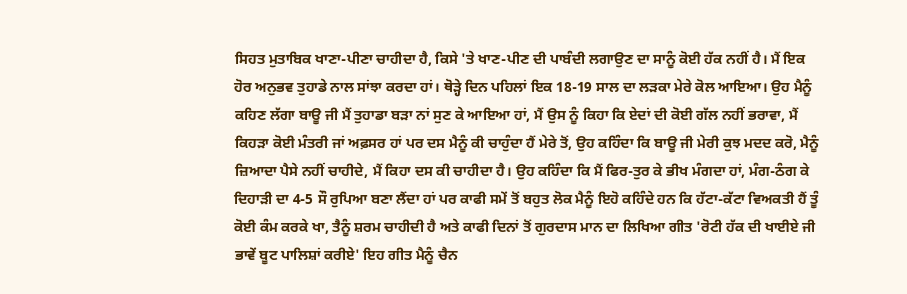ਸਿਹਤ ਮੁਤਾਬਿਕ ਖਾਣਾ-ਪੀਣਾ ਚਾਹੀਦਾ ਹੈ, ਕਿਸੇ 'ਤੇ ਖਾਣ-ਪੀਣ ਦੀ ਪਾਬੰਦੀ ਲਗਾਉਣ ਦਾ ਸਾਨੂੰ ਕੋਈ ਹੱਕ ਨਹੀਂ ਹੈ। ਮੈਂ ਇਕ ਹੋਰ ਅਨੁਭਵ ਤੁਹਾਡੇ ਨਾਲ ਸਾਂਝਾ ਕਰਦਾ ਹਾਂ। ਥੋੜ੍ਹੇ ਦਿਨ ਪਹਿਲਾਂ ਇਕ 18-19 ਸਾਲ ਦਾ ਲੜਕਾ ਮੇਰੇ ਕੋਲ ਆਇਆ। ਉਹ ਮੈਨੂੰ ਕਹਿਣ ਲੱਗਾ ਬਾਊ ਜੀ ਮੈਂ ਤੁਹਾਡਾ ਬੜਾ ਨਾਂ ਸੁਣ ਕੇ ਆਇਆ ਹਾਂ, ਮੈਂ ਉਸ ਨੂੰ ਕਿਹਾ ਕਿ ਏਦਾਂ ਦੀ ਕੋਈ ਗੱਲ ਨਹੀਂ ਭਰਾਵਾ, ਮੈਂ ਕਿਹੜਾ ਕੋਈ ਮੰਤਰੀ ਜਾਂ ਅਫ਼ਸਰ ਹਾਂ ਪਰ ਦਸ ਮੈਨੂੰ ਕੀ ਚਾਹੁੰਦਾ ਹੈਂ ਮੇਰੇ ਤੋਂ, ਉਹ ਕਹਿੰਦਾ ਕਿ ਬਾਊ ਜੀ ਮੇਰੀ ਕੁਝ ਮਦਦ ਕਰੋ, ਮੈਨੂੰ ਜ਼ਿਆਦਾ ਪੈਸੇ ਨਹੀਂ ਚਾਹੀਦੇ, ਮੈਂ ਕਿਹਾ ਦਸ ਕੀ ਚਾਹੀਦਾ ਹੈ। ਉਹ ਕਹਿੰਦਾ ਕਿ ਮੈਂ ਫਿਰ-ਤੁਰ ਕੇ ਭੀਖ ਮੰਗਦਾ ਹਾਂ, ਮੰਗ-ਠੰਗ ਕੇ ਦਿਹਾੜੀ ਦਾ 4-5 ਸੌ ਰੁਪਿਆ ਬਣਾ ਲੈਂਦਾ ਹਾਂ ਪਰ ਕਾਫੀ ਸਮੇਂ ਤੋਂ ਬਹੁਤ ਲੋਕ ਮੈਨੂੰ ਇਹੋ ਕਹਿੰਦੇ ਹਨ ਕਿ ਹੱਟਾ-ਕੱਟਾ ਵਿਅਕਤੀ ਹੈਂ ਤੂੰ ਕੋਈ ਕੰਮ ਕਰਕੇ ਖਾ, ਤੈਨੂੰ ਸ਼ਰਮ ਚਾਹੀਦੀ ਹੈ ਅਤੇ ਕਾਫੀ ਦਿਨਾਂ ਤੋਂ ਗੁਰਦਾਸ ਮਾਨ ਦਾ ਲਿਖਿਆ ਗੀਤ 'ਰੋਟੀ ਹੱਕ ਦੀ ਖਾਈਏ ਜੀ ਭਾਵੇਂ ਬੂਟ ਪਾਲਿਸ਼ਾਂ ਕਰੀਏ' ਇਹ ਗੀਤ ਮੈਨੂੰ ਚੈਨ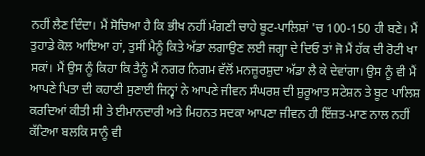ਨਹੀਂ ਲੈਣ ਦਿੰਦਾ। ਮੈਂ ਸੋਚਿਆ ਹੈ ਕਿ ਭੀਖ ਨਹੀਂ ਮੰਗਣੀ ਚਾਹੇ ਬੂਟ-ਪਾਲਿਸ਼ਾਂ 'ਚ 100-150 ਹੀ ਬਣੇ। ਮੈਂ ਤੁਹਾਡੇ ਕੋਲ ਆਇਆ ਹਾਂ, ਤੁਸੀਂ ਮੈਨੂੰ ਕਿਤੇ ਅੱਡਾ ਲਗਾਉਣ ਲਈ ਜਗ੍ਹਾ ਦੇ ਦਿਓ ਤਾਂ ਜੋ ਮੈਂ ਹੱਕ ਦੀ ਰੋਟੀ ਖਾ ਸਕਾਂ। ਮੈਂ ਉਸ ਨੂੰ ਕਿਹਾ ਕਿ ਤੈਨੂੰ ਮੈਂ ਨਗਰ ਨਿਗਮ ਵੱਲੋਂ ਮਨਜ਼ੂਰਸ਼ੁਦਾ ਅੱਡਾ ਲੈ ਕੇ ਦੇਵਾਂਗਾ। ਉਸ ਨੂੰ ਵੀ ਮੈਂ ਆਪਣੇ ਪਿਤਾ ਦੀ ਕਹਾਣੀ ਸੁਣਾਈ ਜਿਨ੍ਵਾਂ ਨੇ ਆਪਣੇ ਜੀਵਨ ਸੰਘਰਸ਼ ਦੀ ਸ਼ੁਰੂਆਤ ਸਟੇਸ਼ਨ ਤੇ ਬੂਟ ਪਾਲਿਸ਼ ਕਰਦਿਆਂ ਕੀਤੀ ਸੀ ਤੇ ਈਮਾਨਦਾਰੀ ਅਤੇ ਮਿਹਨਤ ਸਦਕਾ ਆਪਣਾ ਜੀਵਨ ਹੀ ਇੱਜ਼ਤ-ਮਾਣ ਨਾਲ ਨਹੀਂ ਕੱਟਿਆ ਬਲਕਿ ਸਾਨੂੰ ਵੀ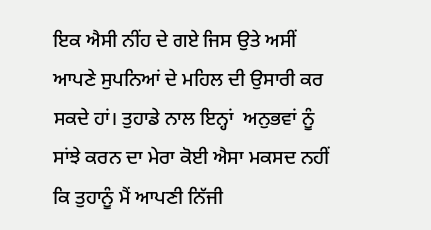ਇਕ ਐਸੀ ਨੀਂਹ ਦੇ ਗਏ ਜਿਸ ਉਤੇ ਅਸੀਂ ਆਪਣੇ ਸੁਪਨਿਆਂ ਦੇ ਮਹਿਲ ਦੀ ਉਸਾਰੀ ਕਰ ਸਕਦੇ ਹਾਂ। ਤੁਹਾਡੇ ਨਾਲ ਇਨ੍ਹਾਂ  ਅਨੁਭਵਾਂ ਨੂੰ  ਸਾਂਝੇ ਕਰਨ ਦਾ ਮੇਰਾ ਕੋਈ ਐਸਾ ਮਕਸਦ ਨਹੀਂ ਕਿ ਤੁਹਾਨੂੰ ਮੈਂ ਆਪਣੀ ਨਿੱਜੀ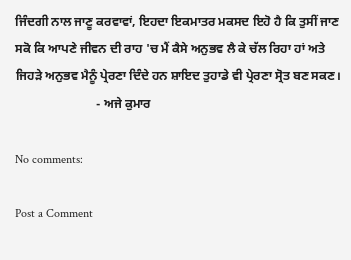ਜਿੰਦਗੀ ਨਾਲ ਜਾਣੂ ਕਰਵਾਵਾਂ, ਇਹਦਾ ਇਕਮਾਤਰ ਮਕਸਦ ਇਹੋ ਹੈ ਕਿ ਤੁਸੀਂ ਜਾਣ ਸਕੋ ਕਿ ਆਪਣੇ ਜੀਵਨ ਦੀ ਰਾਹ 'ਚ ਮੈਂ ਕੈਸੇ ਅਨੁਭਵ ਲੈ ਕੇ ਚੱਲ ਰਿਹਾ ਹਾਂ ਅਤੇ ਜਿਹੜੇ ਅਨੁਭਵ ਮੈਨੂੰ ਪ੍ਰੇਰਣਾ ਦਿੰਦੇ ਹਨ ਸ਼ਾਇਦ ਤੁਹਾਡੇ ਵੀ ਪ੍ਰੇਰਣਾ ਸ੍ਰੋਤ ਬਣ ਸਕਣ।
                          - ਅਜੇ ਕੁਮਾਰ

No comments:

Post a Comment